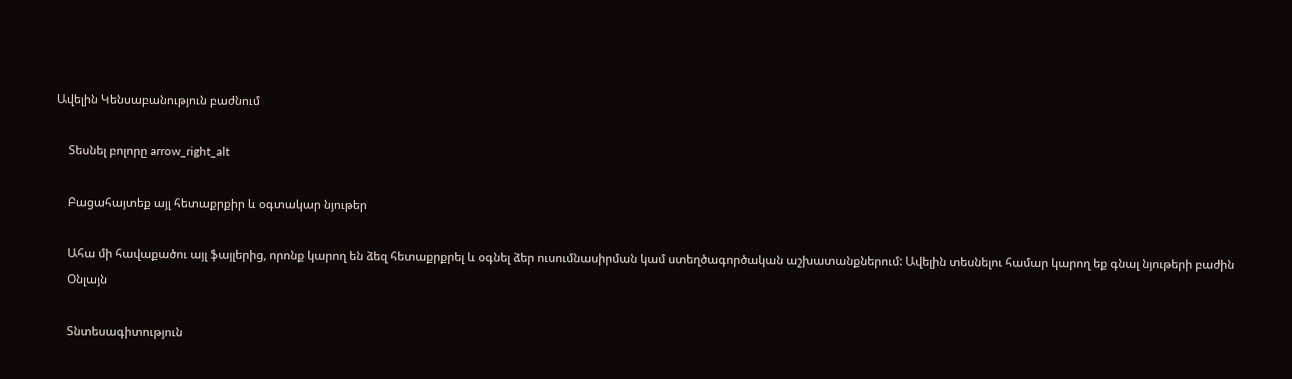Ավելին Կենսաբանություն բաժնում

    Տեսնել բոլորը arrow_right_alt

    Բացահայտեք այլ հետաքրքիր և օգտակար նյութեր

    Ահա մի հավաքածու այլ ֆայլերից, որոնք կարող են ձեզ հետաքրքրել և օգնել ձեր ուսումնասիրման կամ ստեղծագործական աշխատանքներում: Ավելին տեսնելու համար կարող եք գնալ նյութերի բաժին
    Օնլայն

    Տնտեսագիտություն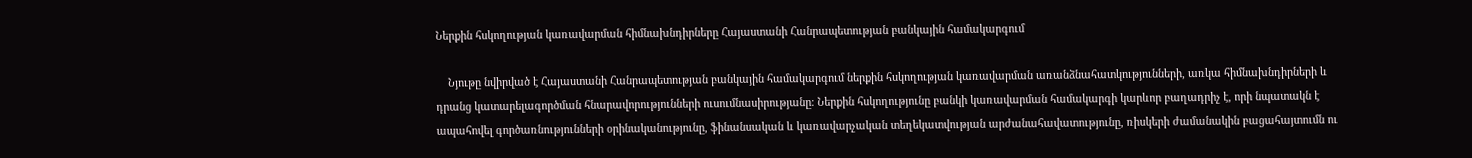Ներքին հսկողության կառավարման հիմնախնդիրները Հայաստանի Հանրապետության բանկային համակարգում

    Նյութը նվիրված է Հայաստանի Հանրապետության բանկային համակարգում ներքին հսկողության կառավարման առանձնահատկությունների, առկա հիմնախնդիրների և դրանց կատարելագործման հնարավորությունների ուսումնասիրությանը։ Ներքին հսկողությունը բանկի կառավարման համակարգի կարևոր բաղադրիչ է, որի նպատակն է ապահովել գործառնությունների օրինականությունը, ֆինանսական և կառավարչական տեղեկատվության արժանահավատությունը, ռիսկերի ժամանակին բացահայտումն ու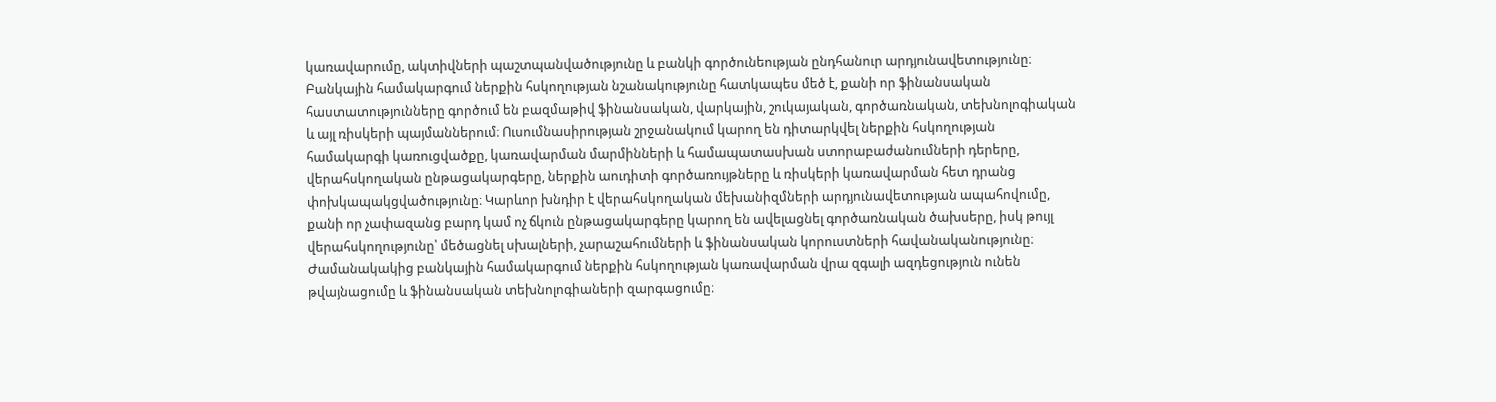կառավարումը, ակտիվների պաշտպանվածությունը և բանկի գործունեության ընդհանուր արդյունավետությունը։ Բանկային համակարգում ներքին հսկողության նշանակությունը հատկապես մեծ է, քանի որ ֆինանսական հաստատությունները գործում են բազմաթիվ ֆինանսական, վարկային, շուկայական, գործառնական, տեխնոլոգիական և այլ ռիսկերի պայմաններում։ Ուսումնասիրության շրջանակում կարող են դիտարկվել ներքին հսկողության համակարգի կառուցվածքը, կառավարման մարմինների և համապատասխան ստորաբաժանումների դերերը, վերահսկողական ընթացակարգերը, ներքին աուդիտի գործառույթները և ռիսկերի կառավարման հետ դրանց փոխկապակցվածությունը։ Կարևոր խնդիր է վերահսկողական մեխանիզմների արդյունավետության ապահովումը, քանի որ չափազանց բարդ կամ ոչ ճկուն ընթացակարգերը կարող են ավելացնել գործառնական ծախսերը, իսկ թույլ վերահսկողությունը՝ մեծացնել սխալների, չարաշահումների և ֆինանսական կորուստների հավանականությունը։ Ժամանակակից բանկային համակարգում ներքին հսկողության կառավարման վրա զգալի ազդեցություն ունեն թվայնացումը և ֆինանսական տեխնոլոգիաների զարգացումը։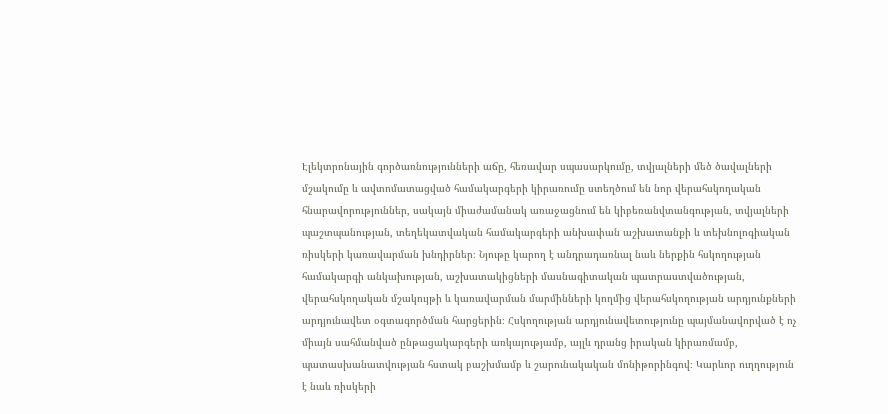Էլեկտրոնային գործառնությունների աճը, հեռավար սպասարկումը, տվյալների մեծ ծավալների մշակումը և ավտոմատացված համակարգերի կիրառումը ստեղծում են նոր վերահսկողական հնարավորություններ, սակայն միաժամանակ առաջացնում են կիբեռանվտանգության, տվյալների պաշտպանության, տեղեկատվական համակարգերի անխափան աշխատանքի և տեխնոլոգիական ռիսկերի կառավարման խնդիրներ։ Նյութը կարող է անդրադառնալ նաև ներքին հսկողության համակարգի անկախության, աշխատակիցների մասնագիտական պատրաստվածության, վերահսկողական մշակույթի և կառավարման մարմինների կողմից վերահսկողության արդյունքների արդյունավետ օգտագործման հարցերին։ Հսկողության արդյունավետությունը պայմանավորված է ոչ միայն սահմանված ընթացակարգերի առկայությամբ, այլև դրանց իրական կիրառմամբ, պատասխանատվության հստակ բաշխմամբ և շարունակական մոնիթորինգով։ Կարևոր ուղղություն է նաև ռիսկերի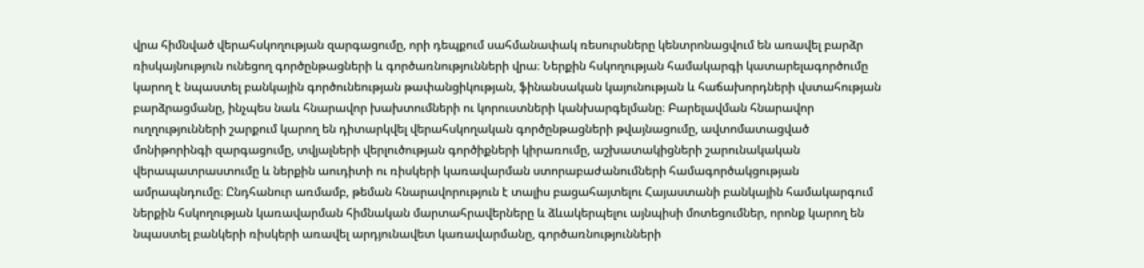վրա հիմնված վերահսկողության զարգացումը, որի դեպքում սահմանափակ ռեսուրսները կենտրոնացվում են առավել բարձր ռիսկայնություն ունեցող գործընթացների և գործառնությունների վրա։ Ներքին հսկողության համակարգի կատարելագործումը կարող է նպաստել բանկային գործունեության թափանցիկության, ֆինանսական կայունության և հաճախորդների վստահության բարձրացմանը, ինչպես նաև հնարավոր խախտումների ու կորուստների կանխարգելմանը։ Բարելավման հնարավոր ուղղությունների շարքում կարող են դիտարկվել վերահսկողական գործընթացների թվայնացումը, ավտոմատացված մոնիթորինգի զարգացումը, տվյալների վերլուծության գործիքների կիրառումը, աշխատակիցների շարունակական վերապատրաստումը և ներքին աուդիտի ու ռիսկերի կառավարման ստորաբաժանումների համագործակցության ամրապնդումը։ Ընդհանուր առմամբ, թեման հնարավորություն է տալիս բացահայտելու Հայաստանի բանկային համակարգում ներքին հսկողության կառավարման հիմնական մարտահրավերները և ձևակերպելու այնպիսի մոտեցումներ, որոնք կարող են նպաստել բանկերի ռիսկերի առավել արդյունավետ կառավարմանը, գործառնությունների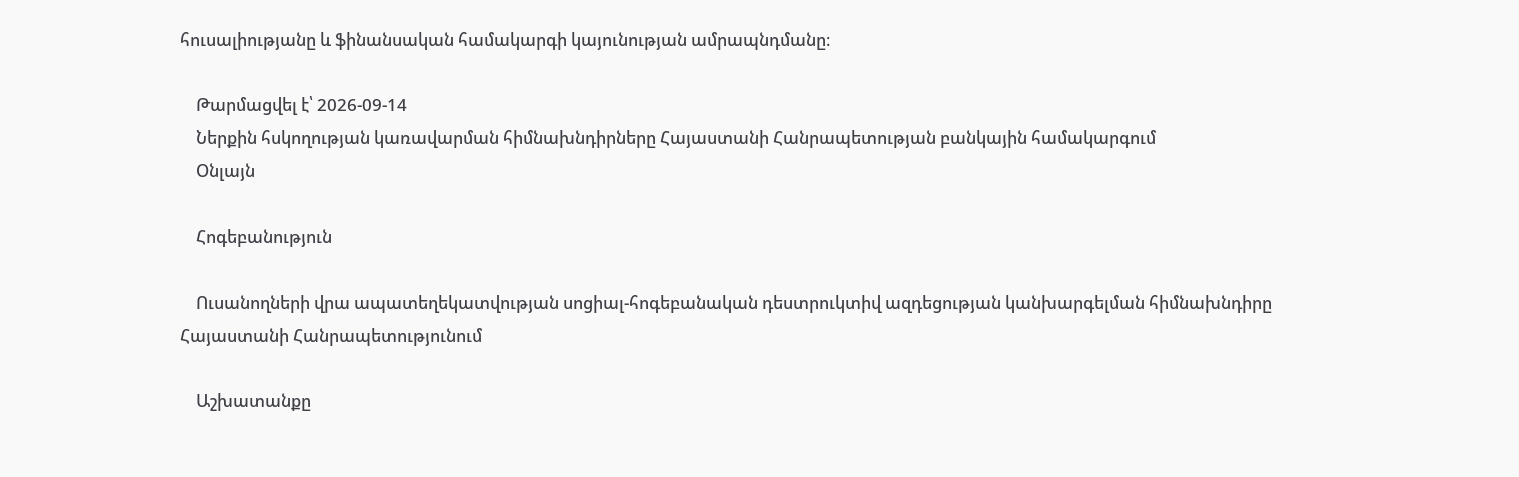հուսալիությանը և ֆինանսական համակարգի կայունության ամրապնդմանը։

    Թարմացվել է՝ 2026-09-14
    Ներքին հսկողության կառավարման հիմնախնդիրները Հայաստանի Հանրապետության բանկային համակարգում
    Օնլայն

    Հոգեբանություն

    Ուսանողների վրա ապատեղեկատվության սոցիալ-հոգեբանական դեստրուկտիվ ազդեցության կանխարգելման հիմնախնդիրը Հայաստանի Հանրապետությունում

    Աշխատանքը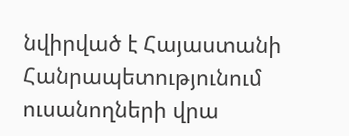նվիրված է Հայաստանի Հանրապետությունում ուսանողների վրա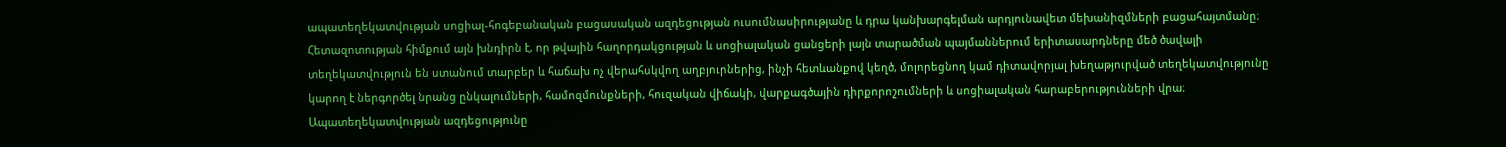ապատեղեկատվության սոցիալ-հոգեբանական բացասական ազդեցության ուսումնասիրությանը և դրա կանխարգելման արդյունավետ մեխանիզմների բացահայտմանը։ Հետազոտության հիմքում այն խնդիրն է, որ թվային հաղորդակցության և սոցիալական ցանցերի լայն տարածման պայմաններում երիտասարդները մեծ ծավալի տեղեկատվություն են ստանում տարբեր և հաճախ ոչ վերահսկվող աղբյուրներից, ինչի հետևանքով կեղծ, մոլորեցնող կամ դիտավորյալ խեղաթյուրված տեղեկատվությունը կարող է ներգործել նրանց ընկալումների, համոզմունքների, հուզական վիճակի, վարքագծային դիրքորոշումների և սոցիալական հարաբերությունների վրա։ Ապատեղեկատվության ազդեցությունը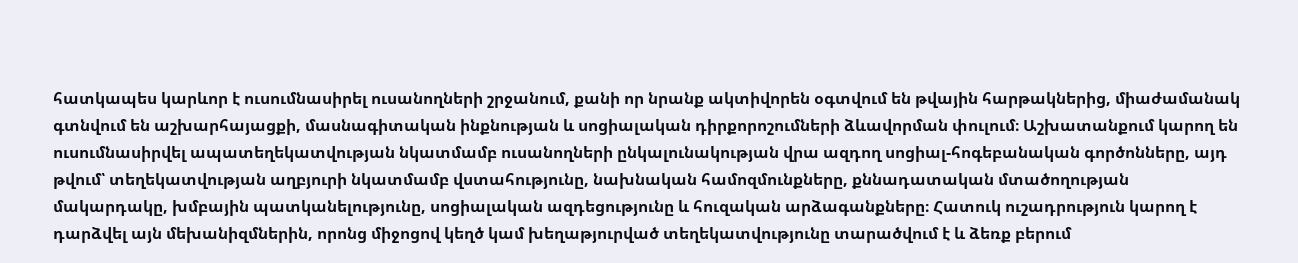հատկապես կարևոր է ուսումնասիրել ուսանողների շրջանում, քանի որ նրանք ակտիվորեն օգտվում են թվային հարթակներից, միաժամանակ գտնվում են աշխարհայացքի, մասնագիտական ինքնության և սոցիալական դիրքորոշումների ձևավորման փուլում։ Աշխատանքում կարող են ուսումնասիրվել ապատեղեկատվության նկատմամբ ուսանողների ընկալունակության վրա ազդող սոցիալ-հոգեբանական գործոնները, այդ թվում՝ տեղեկատվության աղբյուրի նկատմամբ վստահությունը, նախնական համոզմունքները, քննադատական մտածողության մակարդակը, խմբային պատկանելությունը, սոցիալական ազդեցությունը և հուզական արձագանքները։ Հատուկ ուշադրություն կարող է դարձվել այն մեխանիզմներին, որոնց միջոցով կեղծ կամ խեղաթյուրված տեղեկատվությունը տարածվում է և ձեռք բերում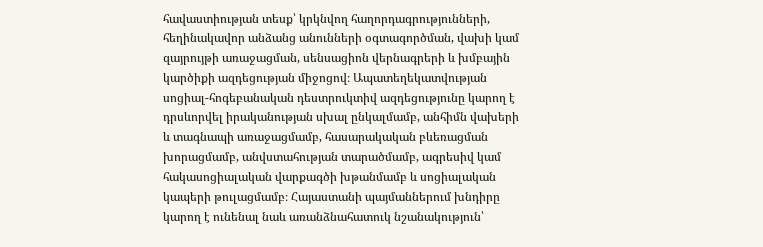հավաստիության տեսք՝ կրկնվող հաղորդագրությունների, հեղինակավոր անձանց անունների օգտագործման, վախի կամ զայրույթի առաջացման, սենսացիոն վերնագրերի և խմբային կարծիքի ազդեցության միջոցով։ Ապատեղեկատվության սոցիալ-հոգեբանական դեստրուկտիվ ազդեցությունը կարող է դրսևորվել իրականության սխալ ընկալմամբ, անհիմն վախերի և տագնապի առաջացմամբ, հասարակական բևեռացման խորացմամբ, անվստահության տարածմամբ, ագրեսիվ կամ հակասոցիալական վարքագծի խթանմամբ և սոցիալական կապերի թուլացմամբ։ Հայաստանի պայմաններում խնդիրը կարող է ունենալ նաև առանձնահատուկ նշանակություն՝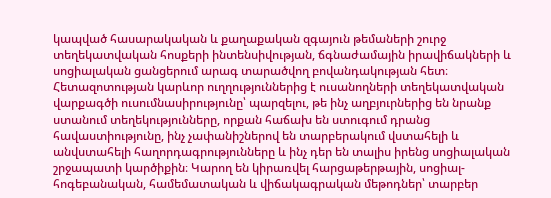կապված հասարակական և քաղաքական զգայուն թեմաների շուրջ տեղեկատվական հոսքերի ինտենսիվության, ճգնաժամային իրավիճակների և սոցիալական ցանցերում արագ տարածվող բովանդակության հետ։ Հետազոտության կարևոր ուղղություններից է ուսանողների տեղեկատվական վարքագծի ուսումնասիրությունը՝ պարզելու, թե ինչ աղբյուրներից են նրանք ստանում տեղեկությունները, որքան հաճախ են ստուգում դրանց հավաստիությունը, ինչ չափանիշներով են տարբերակում վստահելի և անվստահելի հաղորդագրությունները և ինչ դեր են տալիս իրենց սոցիալական շրջապատի կարծիքին։ Կարող են կիրառվել հարցաթերթային, սոցիալ-հոգեբանական, համեմատական և վիճակագրական մեթոդներ՝ տարբեր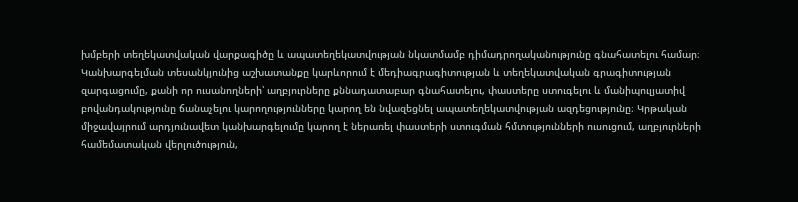խմբերի տեղեկատվական վարքագիծը և ապատեղեկատվության նկատմամբ դիմադրողականությունը գնահատելու համար։ Կանխարգելման տեսանկյունից աշխատանքը կարևորում է մեդիագրագիտության և տեղեկատվական գրագիտության զարգացումը, քանի որ ուսանողների՝ աղբյուրները քննադատաբար գնահատելու, փաստերը ստուգելու և մանիպուլյատիվ բովանդակությունը ճանաչելու կարողությունները կարող են նվազեցնել ապատեղեկատվության ազդեցությունը։ Կրթական միջավայրում արդյունավետ կանխարգելումը կարող է ներառել փաստերի ստուգման հմտությունների ուսուցում, աղբյուրների համեմատական վերլուծություն,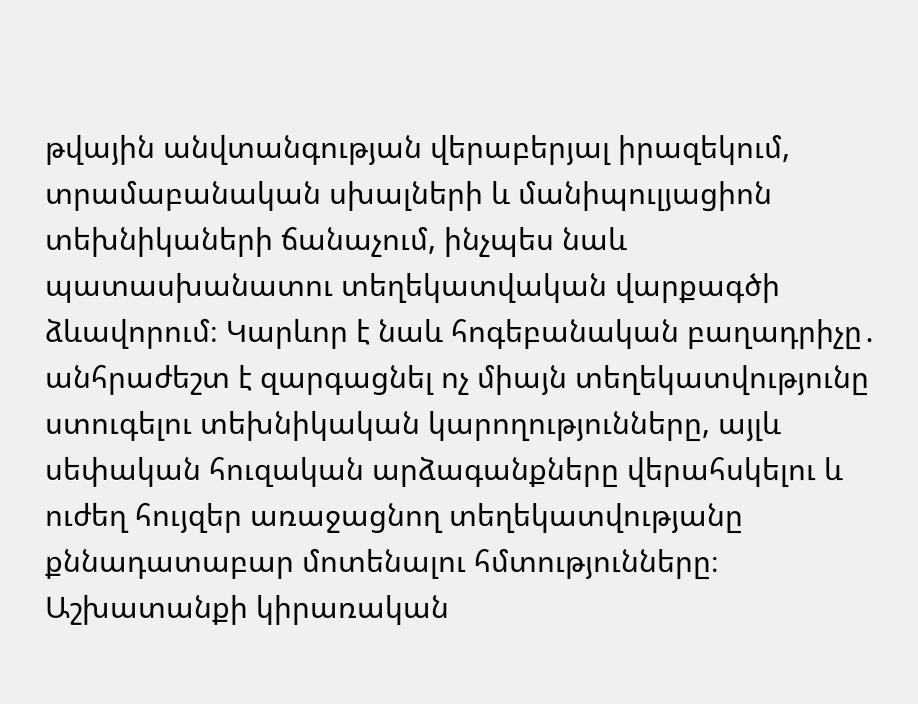թվային անվտանգության վերաբերյալ իրազեկում, տրամաբանական սխալների և մանիպուլյացիոն տեխնիկաների ճանաչում, ինչպես նաև պատասխանատու տեղեկատվական վարքագծի ձևավորում։ Կարևոր է նաև հոգեբանական բաղադրիչը․ անհրաժեշտ է զարգացնել ոչ միայն տեղեկատվությունը ստուգելու տեխնիկական կարողությունները, այլև սեփական հուզական արձագանքները վերահսկելու և ուժեղ հույզեր առաջացնող տեղեկատվությանը քննադատաբար մոտենալու հմտությունները։ Աշխատանքի կիրառական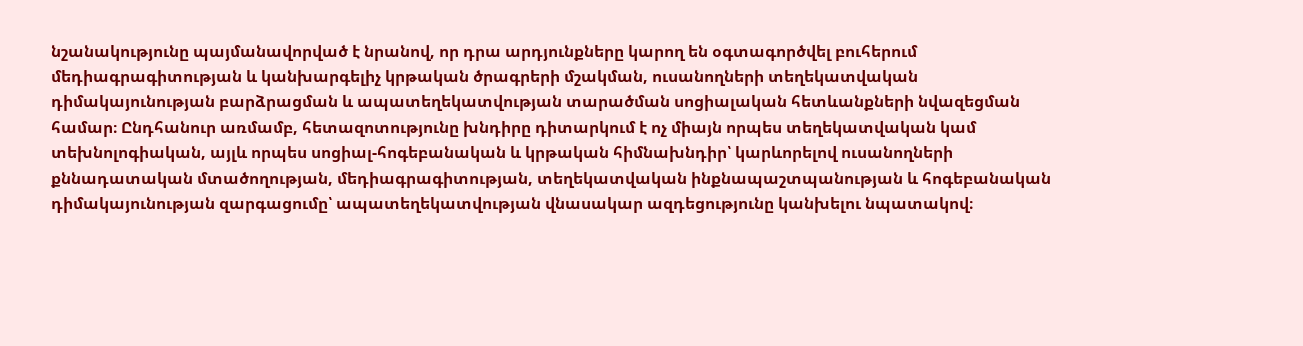նշանակությունը պայմանավորված է նրանով, որ դրա արդյունքները կարող են օգտագործվել բուհերում մեդիագրագիտության և կանխարգելիչ կրթական ծրագրերի մշակման, ուսանողների տեղեկատվական դիմակայունության բարձրացման և ապատեղեկատվության տարածման սոցիալական հետևանքների նվազեցման համար։ Ընդհանուր առմամբ, հետազոտությունը խնդիրը դիտարկում է ոչ միայն որպես տեղեկատվական կամ տեխնոլոգիական, այլև որպես սոցիալ-հոգեբանական և կրթական հիմնախնդիր՝ կարևորելով ուսանողների քննադատական մտածողության, մեդիագրագիտության, տեղեկատվական ինքնապաշտպանության և հոգեբանական դիմակայունության զարգացումը՝ ապատեղեկատվության վնասակար ազդեցությունը կանխելու նպատակով։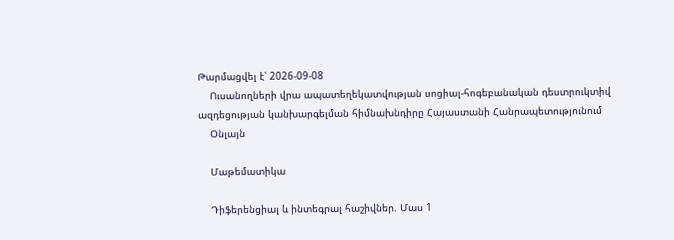Թարմացվել է՝ 2026-09-08
    Ուսանողների վրա ապատեղեկատվության սոցիալ-հոգեբանական դեստրուկտիվ ազդեցության կանխարգելման հիմնախնդիրը Հայաստանի Հանրապետությունում
    Օնլայն

    Մաթեմատիկա

    Դիֆերենցիալ և ինտեգրալ հաշիվներ. Մաս 1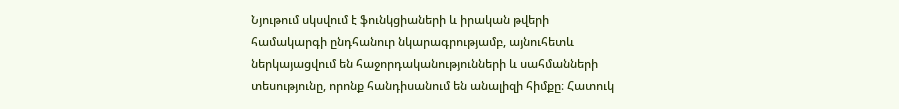Նյութում սկսվում է ֆունկցիաների և իրական թվերի համակարգի ընդհանուր նկարագրությամբ, այնուհետև ներկայացվում են հաջորդականությունների և սահմանների տեսությունը, որոնք հանդիսանում են անալիզի հիմքը։ Հատուկ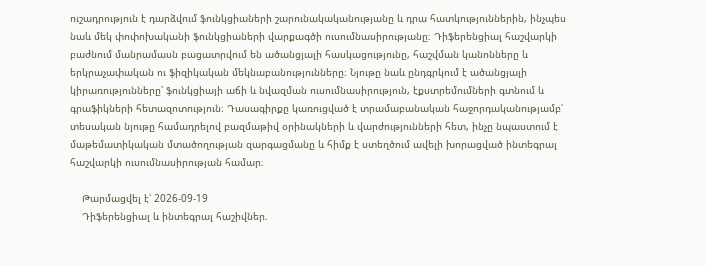ուշադրություն է դարձվում ֆունկցիաների շարունակականությանը և դրա հատկություններին, ինչպես նաև մեկ փոփոխականի ֆունկցիաների վարքագծի ուսումնասիրությանը։ Դիֆերենցիալ հաշվարկի բաժնում մանրամասն բացատրվում են ածանցյալի հասկացությունը, հաշվման կանոնները և երկրաչափական ու ֆիզիկական մեկնաբանությունները։ Նյութը նաև ընդգրկում է ածանցյալի կիրառությունները՝ ֆունկցիայի աճի և նվազման ուսումնասիրություն, էքստրեմումների գտնում և գրաֆիկների հետազոտություն։ Դասագիրքը կառուցված է տրամաբանական հաջորդականությամբ՝ տեսական նյութը համադրելով բազմաթիվ օրինակների և վարժությունների հետ, ինչը նպաստում է մաթեմատիկական մտածողության զարգացմանը և հիմք է ստեղծում ավելի խորացված ինտեգրալ հաշվարկի ուսումնասիրության համար։

    Թարմացվել է՝ 2026-09-19
    Դիֆերենցիալ և ինտեգրալ հաշիվներ.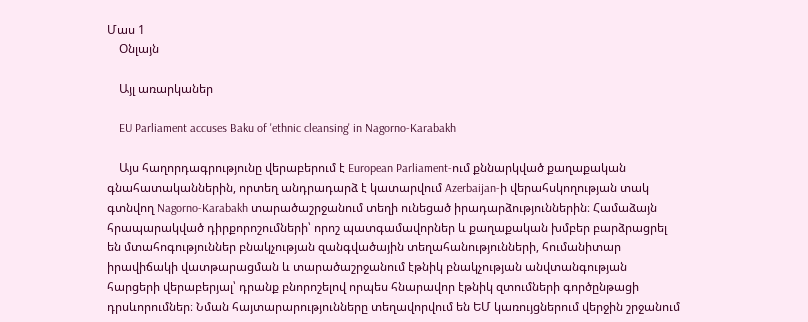Մաս 1
    Օնլայն

    Այլ առարկաներ

    EU Parliament accuses Baku of 'ethnic cleansing' in Nagorno-Karabakh

    Այս հաղորդագրությունը վերաբերում է European Parliament-ում քննարկված քաղաքական գնահատականներին, որտեղ անդրադարձ է կատարվում Azerbaijan-ի վերահսկողության տակ գտնվող Nagorno-Karabakh տարածաշրջանում տեղի ունեցած իրադարձություններին։ Համաձայն հրապարակված դիրքորոշումների՝ որոշ պատգամավորներ և քաղաքական խմբեր բարձրացրել են մտահոգություններ բնակչության զանգվածային տեղահանությունների, հումանիտար իրավիճակի վատթարացման և տարածաշրջանում էթնիկ բնակչության անվտանգության հարցերի վերաբերյալ՝ դրանք բնորոշելով որպես հնարավոր էթնիկ զտումների գործընթացի դրսևորումներ։ Նման հայտարարությունները տեղավորվում են ԵՄ կառույցներում վերջին շրջանում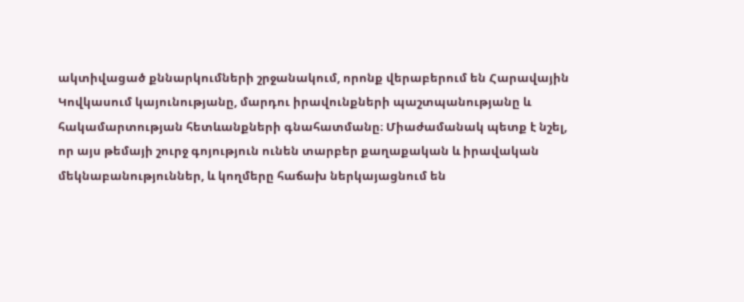ակտիվացած քննարկումների շրջանակում, որոնք վերաբերում են Հարավային Կովկասում կայունությանը, մարդու իրավունքների պաշտպանությանը և հակամարտության հետևանքների գնահատմանը։ Միաժամանակ պետք է նշել, որ այս թեմայի շուրջ գոյություն ունեն տարբեր քաղաքական և իրավական մեկնաբանություններ, և կողմերը հաճախ ներկայացնում են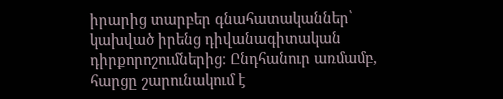իրարից տարբեր գնահատականներ՝ կախված իրենց դիվանագիտական դիրքորոշումներից։ Ընդհանուր առմամբ, հարցը շարունակում է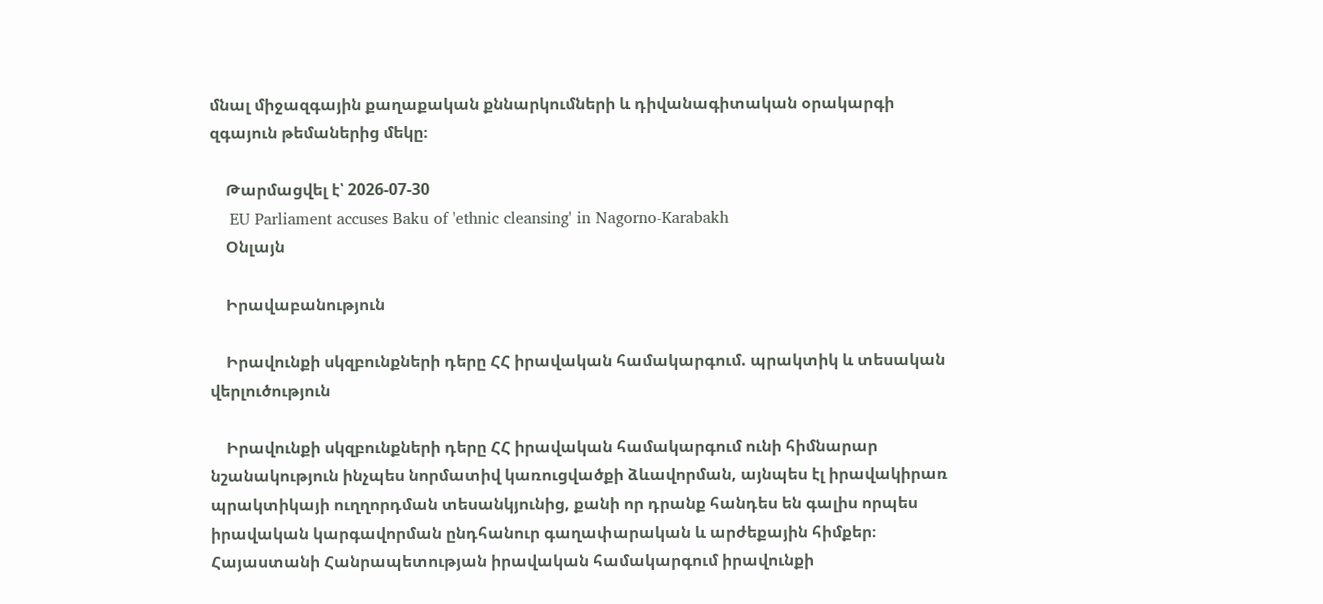մնալ միջազգային քաղաքական քննարկումների և դիվանագիտական օրակարգի զգայուն թեմաներից մեկը։

    Թարմացվել է՝ 2026-07-30
    EU Parliament accuses Baku of 'ethnic cleansing' in Nagorno-Karabakh
    Օնլայն

    Իրավաբանություն

    Իրավունքի սկզբունքների դերը ՀՀ իրավական համակարգում. պրակտիկ և տեսական վերլուծություն

    Իրավունքի սկզբունքների դերը ՀՀ իրավական համակարգում ունի հիմնարար նշանակություն ինչպես նորմատիվ կառուցվածքի ձևավորման, այնպես էլ իրավակիրառ պրակտիկայի ուղղորդման տեսանկյունից, քանի որ դրանք հանդես են գալիս որպես իրավական կարգավորման ընդհանուր գաղափարական և արժեքային հիմքեր։ Հայաստանի Հանրապետության իրավական համակարգում իրավունքի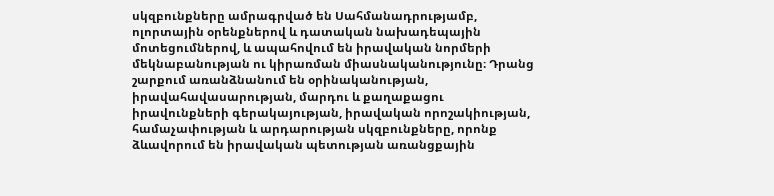սկզբունքները ամրագրված են Սահմանադրությամբ, ոլորտային օրենքներով և դատական նախադեպային մոտեցումներով, և ապահովում են իրավական նորմերի մեկնաբանության ու կիրառման միասնականությունը։ Դրանց շարքում առանձնանում են օրինականության, իրավահավասարության, մարդու և քաղաքացու իրավունքների գերակայության, իրավական որոշակիության, համաչափության և արդարության սկզբունքները, որոնք ձևավորում են իրավական պետության առանցքային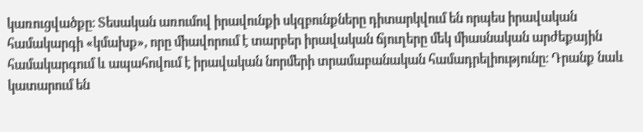կառուցվածքը։ Տեսական առումով իրավունքի սկզբունքները դիտարկվում են որպես իրավական համակարգի «կմախք», որը միավորում է տարբեր իրավական ճյուղերը մեկ միասնական արժեքային համակարգում և ապահովում է իրավական նորմերի տրամաբանական համադրելիությունը։ Դրանք նաև կատարում են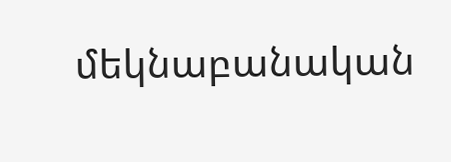մեկնաբանական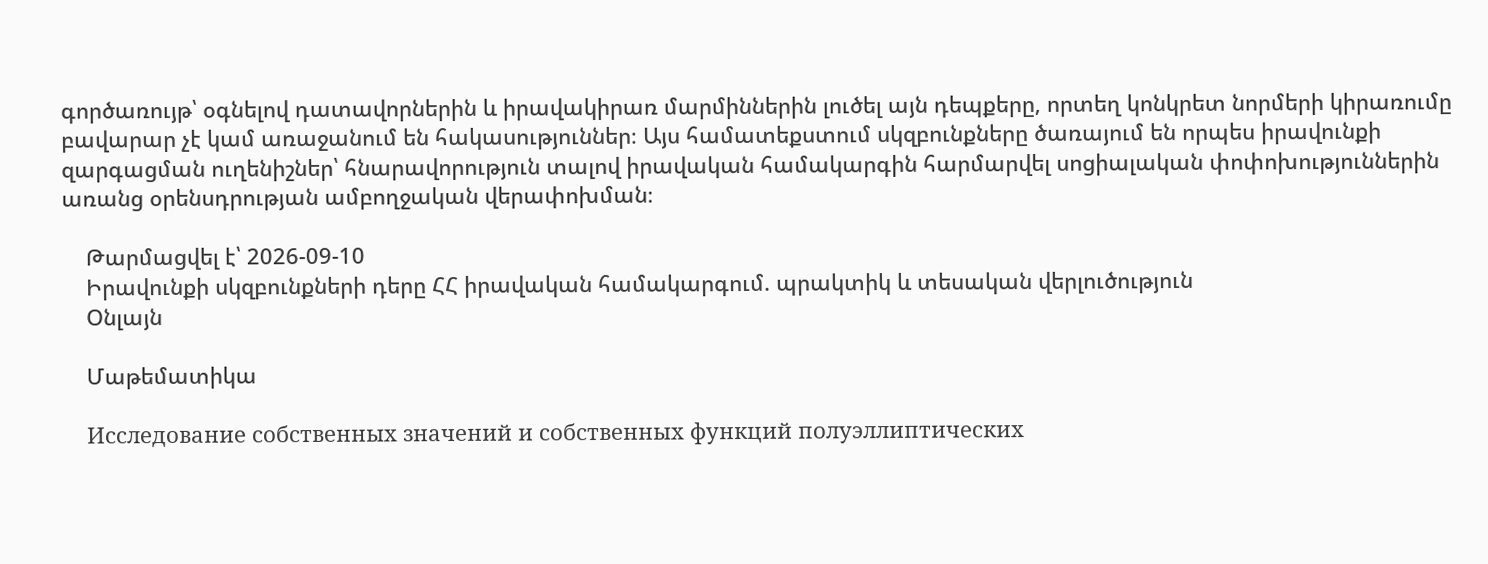գործառույթ՝ օգնելով դատավորներին և իրավակիրառ մարմիններին լուծել այն դեպքերը, որտեղ կոնկրետ նորմերի կիրառումը բավարար չէ կամ առաջանում են հակասություններ։ Այս համատեքստում սկզբունքները ծառայում են որպես իրավունքի զարգացման ուղենիշներ՝ հնարավորություն տալով իրավական համակարգին հարմարվել սոցիալական փոփոխություններին առանց օրենսդրության ամբողջական վերափոխման։

    Թարմացվել է՝ 2026-09-10
    Իրավունքի սկզբունքների դերը ՀՀ իրավական համակարգում. պրակտիկ և տեսական վերլուծություն
    Օնլայն

    Մաթեմատիկա

    Исследование собственных значений и собственных функций полуэллиптических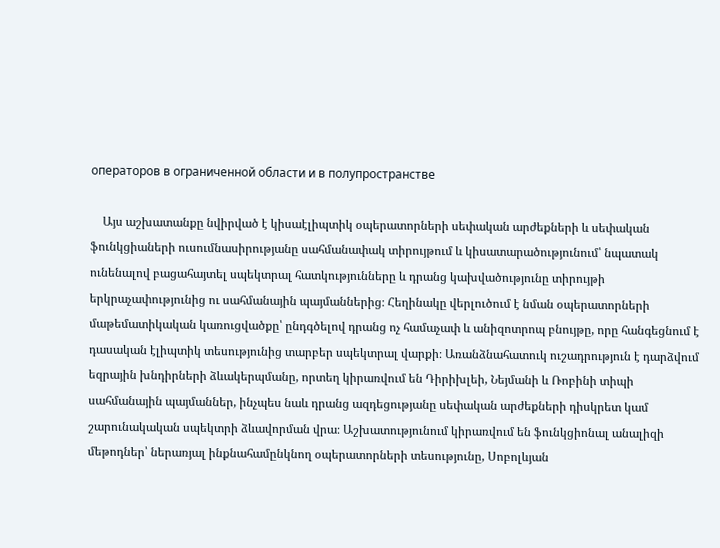операторов в ограниченной области и в полупространстве

    Այս աշխատանքը նվիրված է կիսաէլիպտիկ օպերատորների սեփական արժեքների և սեփական ֆունկցիաների ուսումնասիրությանը սահմանափակ տիրույթում և կիսատարածությունում՝ նպատակ ունենալով բացահայտել սպեկտրալ հատկությունները և դրանց կախվածությունը տիրույթի երկրաչափությունից ու սահմանային պայմաններից։ Հեղինակը վերլուծում է նման օպերատորների մաթեմատիկական կառուցվածքը՝ ընդգծելով դրանց ոչ համաչափ և անիզոտրոպ բնույթը, որը հանգեցնում է դասական էլիպտիկ տեսությունից տարբեր սպեկտրալ վարքի։ Առանձնահատուկ ուշադրություն է դարձվում եզրային խնդիրների ձևակերպմանը, որտեղ կիրառվում են Դիրիխլեի, Նեյմանի և Ռոբինի տիպի սահմանային պայմաններ, ինչպես նաև դրանց ազդեցությանը սեփական արժեքների դիսկրետ կամ շարունակական սպեկտրի ձևավորման վրա։ Աշխատությունում կիրառվում են ֆունկցիոնալ անալիզի մեթոդներ՝ ներառյալ ինքնահամընկնող օպերատորների տեսությունը, Սոբոլևյան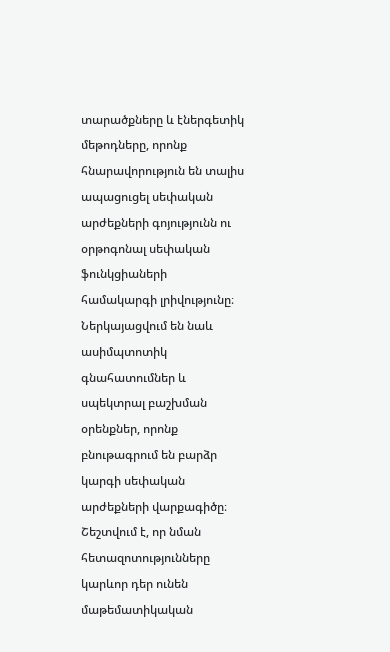տարածքները և էներգետիկ մեթոդները, որոնք հնարավորություն են տալիս ապացուցել սեփական արժեքների գոյությունն ու օրթոգոնալ սեփական ֆունկցիաների համակարգի լրիվությունը։ Ներկայացվում են նաև ասիմպտոտիկ գնահատումներ և սպեկտրալ բաշխման օրենքներ, որոնք բնութագրում են բարձր կարգի սեփական արժեքների վարքագիծը։ Շեշտվում է, որ նման հետազոտությունները կարևոր դեր ունեն մաթեմատիկական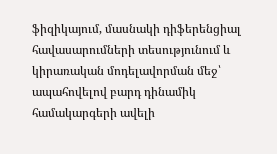ֆիզիկայում, մասնակի դիֆերենցիալ հավասարումների տեսությունում և կիրառական մոդելավորման մեջ՝ ապահովելով բարդ դինամիկ համակարգերի ավելի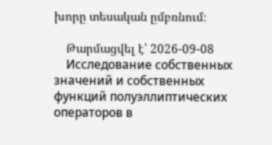խորը տեսական ըմբռնում։

    Թարմացվել է՝ 2026-09-08
    Исследование собственных значений и собственных функций полуэллиптических операторов в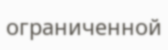ограниченной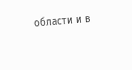области и в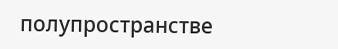полупространстве